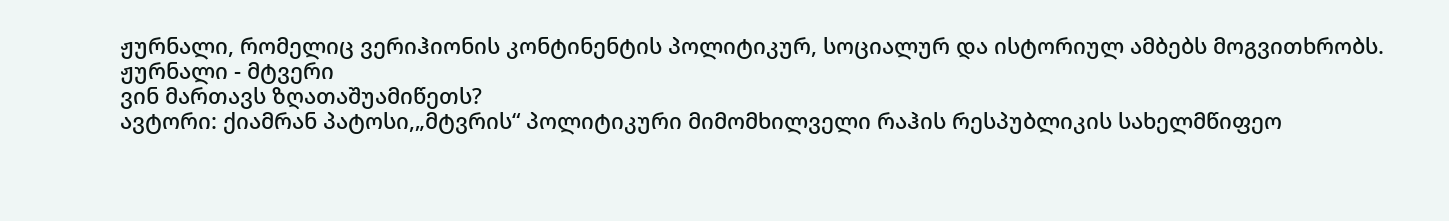ჟურნალი, რომელიც ვერიჰიონის კონტინენტის პოლიტიკურ, სოციალურ და ისტორიულ ამბებს მოგვითხრობს. ჟურნალი - მტვერი
ვინ მართავს ზღათაშუამიწეთს?
ავტორი: ქიამრან პატოსი,„მტვრის“ პოლიტიკური მიმომხილველი რაჰის რესპუბლიკის სახელმწიფეო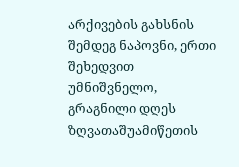არქივების გახსნის შემდეგ ნაპოვნი, ერთი შეხედვით უმნიშვნელო, გრაგნილი დღეს ზღვათაშუამიწეთის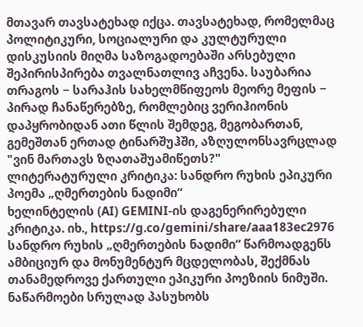მთავარ თავსატეხად იქცა. თავსატეხად, რომელმაც პოლიტიკური, სოციალური და კულტურული დისკუსიის მიღმა საზოგადოებაში არსებული შეპირისპირება თვალნათლივ აჩვენა. საუბარია თრაგოს − სარაჰის სახელმწიფეოს მეორე მეფის − პირად ჩანაწერებზე, რომლებიც ვერიჰიონის დაპყრობიდან ათი წლის შემდეგ, მეგობართან, გემეშთან ერთად ტინარშუჰში, აზღულონსავრცლად "ვინ მართავს ზღათაშუამიწეთს?"
ლიტერატურული კრიტიკა: სანდრო რუხის ეპიკური პოემა „ღმერთების ნადიმი“
ხელინტელის (AI) GEMINI-ის დაგენერირებული კრიტიკა. იხ., https://g.co/gemini/share/aaa183ec2976 სანდრო რუხის „ღმერთების ნადიმი“ წარმოადგენს ამბიციურ და მონუმენტურ მცდელობას, შექმნას თანამედროვე ქართული ეპიკური პოეზიის ნიმუში. ნაწარმოები სრულად პასუხობს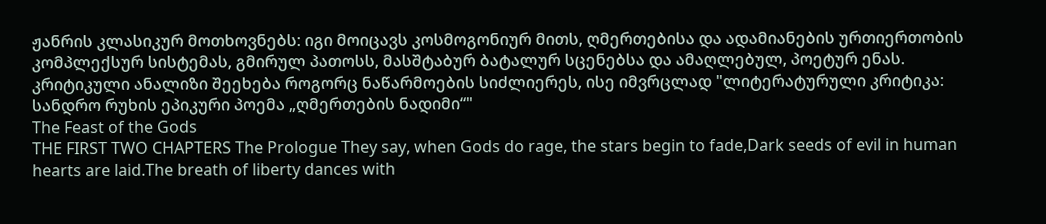ჟანრის კლასიკურ მოთხოვნებს: იგი მოიცავს კოსმოგონიურ მითს, ღმერთებისა და ადამიანების ურთიერთობის კომპლექსურ სისტემას, გმირულ პათოსს, მასშტაბურ ბატალურ სცენებსა და ამაღლებულ, პოეტურ ენას. კრიტიკული ანალიზი შეეხება როგორც ნაწარმოების სიძლიერეს, ისე იმვრცლად "ლიტერატურული კრიტიკა: სანდრო რუხის ეპიკური პოემა „ღმერთების ნადიმი“"
The Feast of the Gods
THE FIRST TWO CHAPTERS The Prologue They say, when Gods do rage, the stars begin to fade,Dark seeds of evil in human hearts are laid.The breath of liberty dances with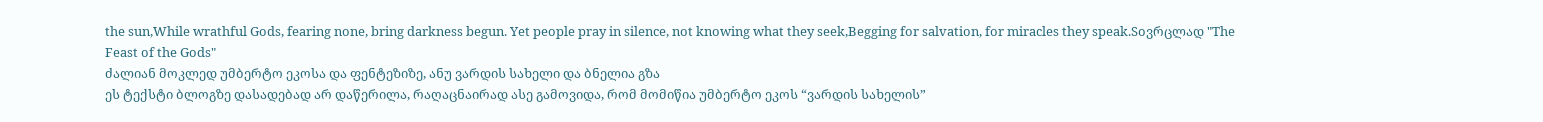the sun,While wrathful Gods, fearing none, bring darkness begun. Yet people pray in silence, not knowing what they seek,Begging for salvation, for miracles they speak.Soვრცლად "The Feast of the Gods"
ძალიან მოკლედ უმბერტო ეკოსა და ფენტეზიზე, ანუ ვარდის სახელი და ბნელია გზა
ეს ტექსტი ბლოგზე დასადებად არ დაწერილა, რაღაცნაირად ასე გამოვიდა, რომ მომიწია უმბერტო ეკოს “ვარდის სახელის”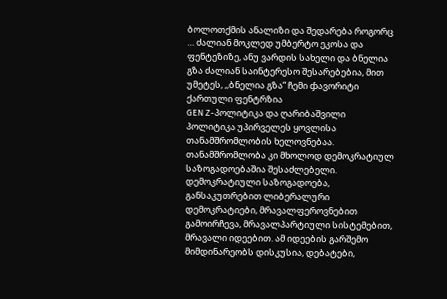ბოლოთქმის ანალიზი და შედარება როგორც … ძალიან მოკლედ უმბერტო ეკოსა და ფენტეზიზე, ანუ ვარდის სახელი და ბნელია გზა ძალიან საინტერესო შესარებებია, მით უმეტეს, ,,ბნელია გზა” ჩემი ჶავორიტი ქართული ფენტრზია
GEN Z-პოლიტიკა და ღარიბაშვილი
პოლიტიკა უპირველეს ყოვლისა თანამშრომლობის ხელოვნებაა. თანამშრომლობა კი მხოლოდ დემოკრატიულ საზოგადოებაშია შესაძლებელი. დემოკრატიული საზოგადოება, განსაკუთრებით ლიბერალური დემოკრატიები, მრავალფეროვნებით გამოირჩევა, მრავალპარტიული სისტემებით, მრავალი იდეებით. ამ იდეების გარშემო მიმდინარეობს დისკუსია, დებატები,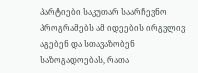პარტიები საკუთარ საარჩევნო პროგრამებს ამ იდეების ირგვლივ აგებენ და სთავაზობენ საზოგადოებას, რათა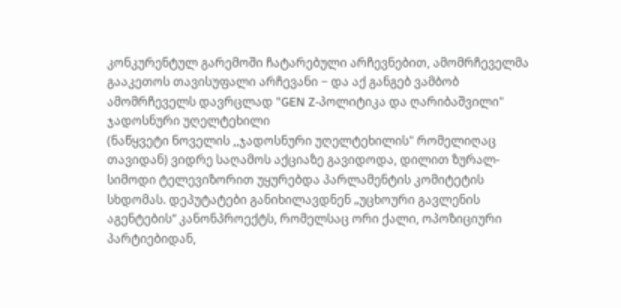კონკურენტულ გარემოში ჩატარებული არჩევნებით, ამომრჩეველმა გააკეთოს თავისუფალი არჩევანი − და აქ განგებ ვამბობ ამომრჩეველს დავრცლად "GEN Z-პოლიტიკა და ღარიბაშვილი"
ჯადოსნური უღელტეხილი
(ნაწყვეტი ნოველის ,,ჯადოსნური უღელტეხილის" რომელიღაც თავიდან) ვიდრე საღამოს აქციაზე გავიდოდა, დილით ზურალ-სიმოდი ტელევიზორით უყურებდა პარლამენტის კომიტეტის სხდომას. დეპუტატები განიხილავდნენ „უცხოური გავლენის აგენტების“ კანონპროექტს, რომელსაც ორი ქალი, ოპოზიციური პარტიებიდან,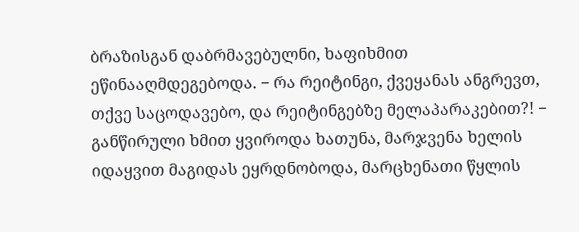ბრაზისგან დაბრმავებულნი, ხაფიხმით ეწინააღმდეგებოდა. − რა რეიტინგი, ქვეყანას ანგრევთ, თქვე საცოდავებო, და რეიტინგებზე მელაპარაკებით?! − განწირული ხმით ყვიროდა ხათუნა, მარჯვენა ხელის იდაყვით მაგიდას ეყრდნობოდა, მარცხენათი წყლის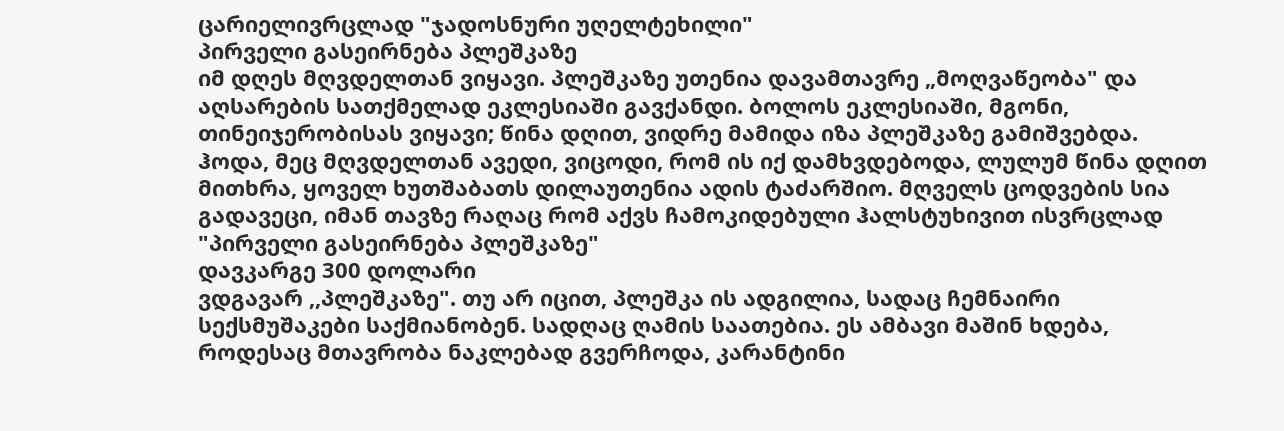ცარიელივრცლად "ჯადოსნური უღელტეხილი"
პირველი გასეირნება პლეშკაზე
იმ დღეს მღვდელთან ვიყავი. პლეშკაზე უთენია დავამთავრე „მოღვაწეობა" და აღსარების სათქმელად ეკლესიაში გავქანდი. ბოლოს ეკლესიაში, მგონი, თინეიჯერობისას ვიყავი; წინა დღით, ვიდრე მამიდა იზა პლეშკაზე გამიშვებდა. ჰოდა, მეც მღვდელთან ავედი, ვიცოდი, რომ ის იქ დამხვდებოდა, ლულუმ წინა დღით მითხრა, ყოველ ხუთშაბათს დილაუთენია ადის ტაძარშიო. მღველს ცოდვების სია გადავეცი, იმან თავზე რაღაც რომ აქვს ჩამოკიდებული ჰალსტუხივით ისვრცლად "პირველი გასეირნება პლეშკაზე"
დავკარგე 300 დოლარი
ვდგავარ ,,პლეშკაზე". თუ არ იცით, პლეშკა ის ადგილია, სადაც ჩემნაირი სექსმუშაკები საქმიანობენ. სადღაც ღამის საათებია. ეს ამბავი მაშინ ხდება, როდესაც მთავრობა ნაკლებად გვერჩოდა, კარანტინი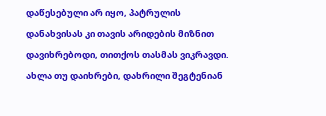დაწესებული არ იყო, პატრულის დანახვისას კი თავის არიდების მიზნით დავიხრებოდი, თითქოს თასმას ვიკრავდი. ახლა თუ დაიხრები, დახრილი შეგტენიან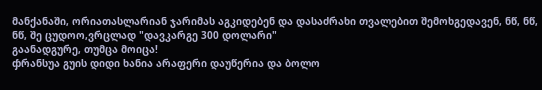მანქანაში, ორიათასლარიან ჯარიმას აგკიდებენ და დასაძრახი თვალებით შემოხგედავენ, ნწ, ნწ, ნწ, შე ცუდოო,ვრცლად "დავკარგე 300 დოლარი"
გაანადგურე, თუმცა მოიცა!
ჶრანსუა გუის დიდი ხანია არაფერი დაუწერია და ბოლო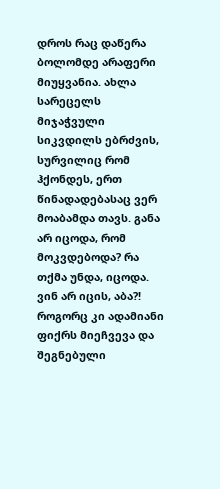დროს რაც დაწერა ბოლომდე არაფერი მიუყვანია. ახლა სარეცელს მიჯაჭვული სიკვდილს ებრძვის, სურვილიც რომ ჰქონდეს, ერთ წინადადებასაც ვერ მოაბამდა თავს. განა არ იცოდა, რომ მოკვდებოდა? რა თქმა უნდა, იცოდა. ვინ არ იცის, აბა?! როგორც კი ადამიანი ფიქრს მიეჩვევა და შეგნებული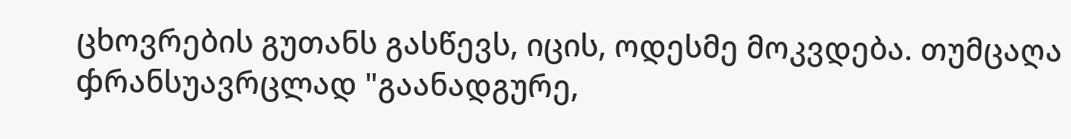ცხოვრების გუთანს გასწევს, იცის, ოდესმე მოკვდება. თუმცაღა ჶრანსუავრცლად "გაანადგურე,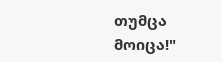თუმცა მოიცა!"